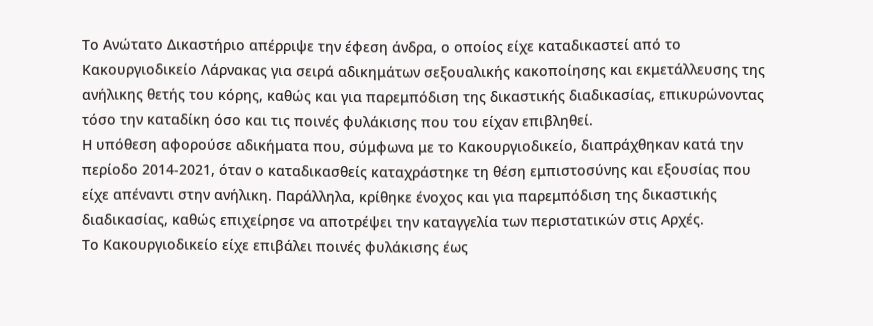Το Ανώτατο Δικαστήριο απέρριψε την έφεση άνδρα, ο οποίος είχε καταδικαστεί από το Κακουργιοδικείο Λάρνακας για σειρά αδικημάτων σεξουαλικής κακοποίησης και εκμετάλλευσης της ανήλικης θετής του κόρης, καθώς και για παρεμπόδιση της δικαστικής διαδικασίας, επικυρώνοντας τόσο την καταδίκη όσο και τις ποινές φυλάκισης που του είχαν επιβληθεί.
Η υπόθεση αφορούσε αδικήματα που, σύμφωνα με το Κακουργιοδικείο, διαπράχθηκαν κατά την περίοδο 2014-2021, όταν ο καταδικασθείς καταχράστηκε τη θέση εμπιστοσύνης και εξουσίας που είχε απέναντι στην ανήλικη. Παράλληλα, κρίθηκε ένοχος και για παρεμπόδιση της δικαστικής διαδικασίας, καθώς επιχείρησε να αποτρέψει την καταγγελία των περιστατικών στις Αρχές.
Το Κακουργιοδικείο είχε επιβάλει ποινές φυλάκισης έως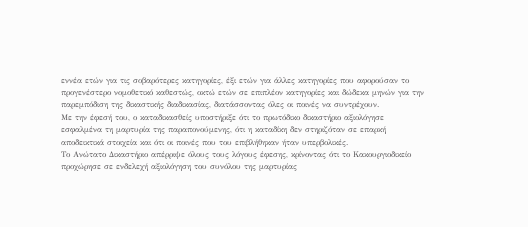εννέα ετών για τις σοβαρότερες κατηγορίες, έξι ετών για άλλες κατηγορίες που αφορούσαν το προγενέστερο νομοθετικό καθεστώς, οκτώ ετών σε επιπλέον κατηγορίες και δώδεκα μηνών για την παρεμπόδιση της δικαστικής διαδικασίας, διατάσσοντας όλες οι ποινές να συντρέχουν.
Με την έφεσή του, ο καταδικασθείς υποστήριξε ότι το πρωτόδικο δικαστήριο αξιολόγησε εσφαλμένα τη μαρτυρία της παραπονούμενης, ότι η καταδίκη δεν στηριζόταν σε επαρκή αποδεικτικά στοιχεία και ότι οι ποινές που του επιβλήθηκαν ήταν υπερβολικές.
Το Ανώτατο Δικαστήριο απέρριψε όλους τους λόγους έφεσης, κρίνοντας ότι το Κακουργιοδικείο προχώρησε σε ενδελεχή αξιολόγηση του συνόλου της μαρτυρίας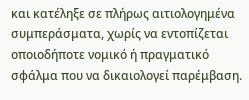και κατέληξε σε πλήρως αιτιολογημένα συμπεράσματα, χωρίς να εντοπίζεται οποιοδήποτε νομικό ή πραγματικό σφάλμα που να δικαιολογεί παρέμβαση.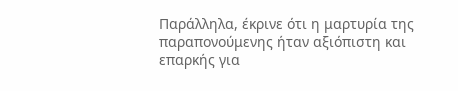Παράλληλα, έκρινε ότι η μαρτυρία της παραπονούμενης ήταν αξιόπιστη και επαρκής για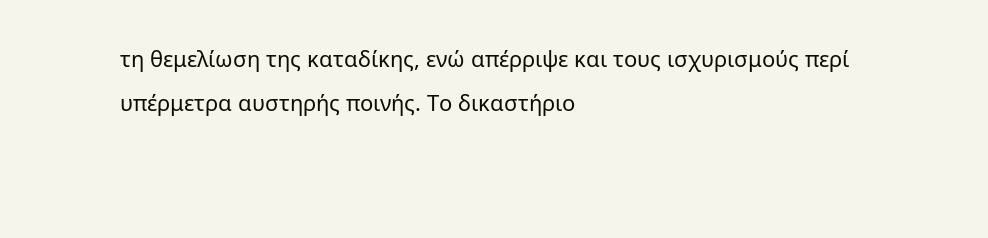τη θεμελίωση της καταδίκης, ενώ απέρριψε και τους ισχυρισμούς περί υπέρμετρα αυστηρής ποινής. Το δικαστήριο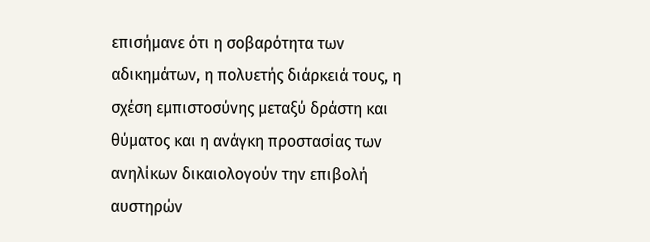επισήμανε ότι η σοβαρότητα των αδικημάτων, η πολυετής διάρκειά τους, η σχέση εμπιστοσύνης μεταξύ δράστη και θύματος και η ανάγκη προστασίας των ανηλίκων δικαιολογούν την επιβολή αυστηρών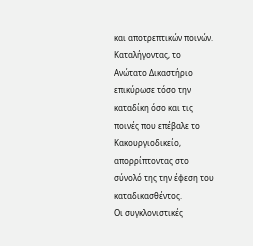και αποτρεπτικών ποινών.
Καταλήγοντας, το Ανώτατο Δικαστήριο επικύρωσε τόσο την καταδίκη όσο και τις ποινές που επέβαλε το Κακουργιοδικείο, απορρίπτοντας στο σύνολό της την έφεση του καταδικασθέντος.
Οι συγκλονιστικές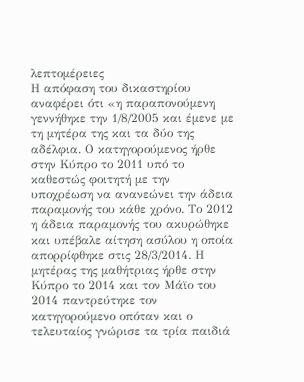λεπτομέρειες
Η απόφαση του δικαστηρίου αναφέρει ότι «η παραπονούμενη γεννήθηκε την 1/8/2005 και έμενε με τη μητέρα της και τα δύο της αδέλφια. Ο κατηγορούμενος ήρθε στην Κύπρο το 2011 υπό το καθεστώς φοιτητή με την υποχρέωση να ανανεώνει την άδεια παραμονής του κάθε χρόνο. Το 2012 η άδεια παραμονής του ακυρώθηκε και υπέβαλε αίτηση ασύλου η οποία απορρίφθηκε στις 28/3/2014. Η μητέρας της μαθήτριας ήρθε στην Κύπρο το 2014 και τον Μάϊο του 2014 παντρεύτηκε τον κατηγορούμενο οπόταν και ο τελευταίος γνώρισε τα τρία παιδιά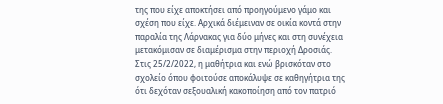της που είχε αποκτήσει από προηγούμενο γάμο και σχέση που είχε. Αρχικά διέμειναν σε οικία κοντά στην παραλία της Λάρνακας για δύο μήνες και στη συνέχεια μετακόμισαν σε διαμέρισμα στην περιοχή Δροσιάς. Στις 25/2/2022, η μαθήτρια και ενώ βρισκόταν στο σχολείο όπου φοιτούσε αποκάλυψε σε καθηγήτρια της ότι δεχόταν σεξουαλική κακοποίηση από τον πατριό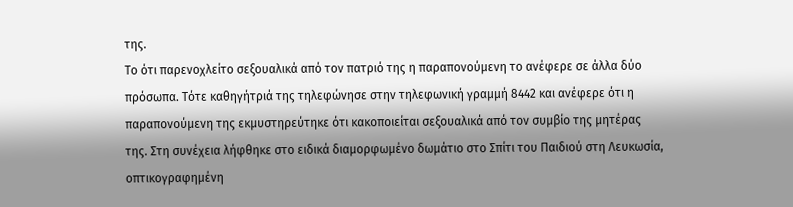της.
Το ότι παρενοχλείτο σεξουαλικά από τον πατριό της η παραπονούμενη το ανέφερε σε άλλα δύο πρόσωπα. Τότε καθηγήτριά της τηλεφώνησε στην τηλεφωνική γραμμή 8442 και ανέφερε ότι η παραπονούμενη της εκμυστηρεύτηκε ότι κακοποιείται σεξουαλικά από τον συμβίο της μητέρας της. Στη συνέχεια λήφθηκε στο ειδικά διαμορφωμένο δωμάτιο στο Σπίτι του Παιδιού στη Λευκωσία, οπτικογραφημένη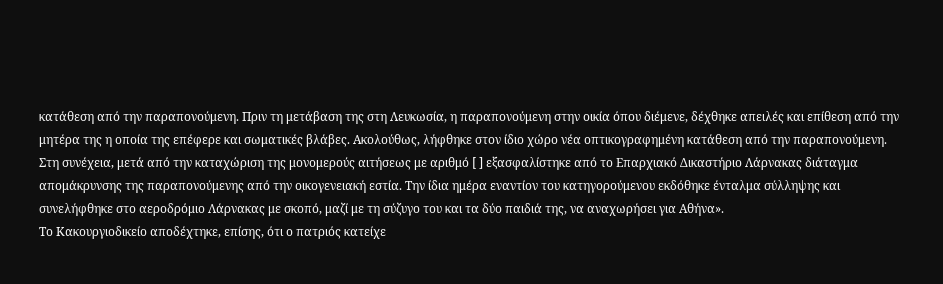κατάθεση από την παραπονούμενη. Πριν τη μετάβαση της στη Λευκωσία, η παραπονούμενη στην οικία όπου διέμενε, δέχθηκε απειλές και επίθεση από την μητέρα της η οποία της επέφερε και σωματικές βλάβες. Ακολούθως, λήφθηκε στον ίδιο χώρο νέα οπτικογραφημένη κατάθεση από την παραπονούμενη. Στη συνέχεια, μετά από την καταχώριση της μονομερούς αιτήσεως με αριθμό [ ] εξασφαλίστηκε από το Επαρχιακό Δικαστήριο Λάρνακας διάταγμα απομάκρυνσης της παραπονούμενης από την οικογενειακή εστία. Την ίδια ημέρα εναντίον του κατηγορούμενου εκδόθηκε ένταλμα σύλληψης και συνελήφθηκε στο αεροδρόμιο Λάρνακας με σκοπό, μαζί με τη σύζυγο του και τα δύο παιδιά της, να αναχωρήσει για Αθήνα».
Το Κακουργιοδικείο αποδέχτηκε, επίσης, ότι ο πατριός κατείχε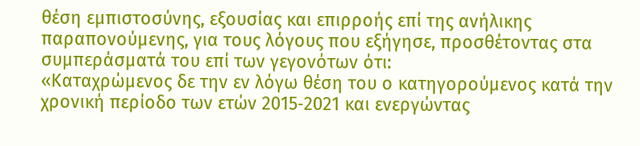θέση εμπιστοσύνης, εξουσίας και επιρροής επί της ανήλικης παραπονούμενης, για τους λόγους που εξήγησε, προσθέτοντας στα συμπεράσματά του επί των γεγονότων ότι:
«Καταχρώμενος δε την εν λόγω θέση του ο κατηγορούμενος κατά την χρονική περίοδο των ετών 2015‑2021 και ενεργώντας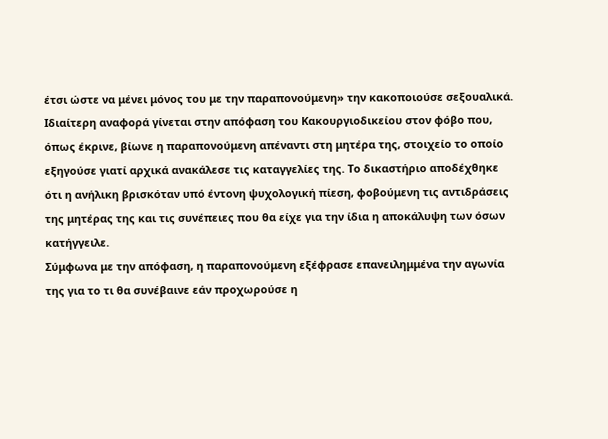έτσι ώστε να μένει μόνος του με την παραπονούμενη» την κακοποιούσε σεξουαλικά.
Ιδιαίτερη αναφορά γίνεται στην απόφαση του Κακουργιοδικείου στον φόβο που, όπως έκρινε, βίωνε η παραπονούμενη απέναντι στη μητέρα της, στοιχείο το οποίο εξηγούσε γιατί αρχικά ανακάλεσε τις καταγγελίες της. Το δικαστήριο αποδέχθηκε ότι η ανήλικη βρισκόταν υπό έντονη ψυχολογική πίεση, φοβούμενη τις αντιδράσεις της μητέρας της και τις συνέπειες που θα είχε για την ίδια η αποκάλυψη των όσων κατήγγειλε.
Σύμφωνα με την απόφαση, η παραπονούμενη εξέφρασε επανειλημμένα την αγωνία της για το τι θα συνέβαινε εάν προχωρούσε η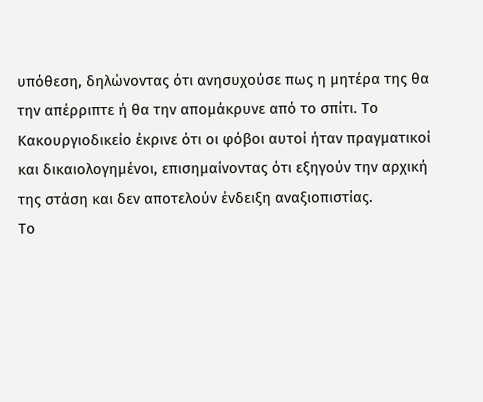υπόθεση, δηλώνοντας ότι ανησυχούσε πως η μητέρα της θα την απέρριπτε ή θα την απομάκρυνε από το σπίτι. Το Κακουργιοδικείο έκρινε ότι οι φόβοι αυτοί ήταν πραγματικοί και δικαιολογημένοι, επισημαίνοντας ότι εξηγούν την αρχική της στάση και δεν αποτελούν ένδειξη αναξιοπιστίας.
Το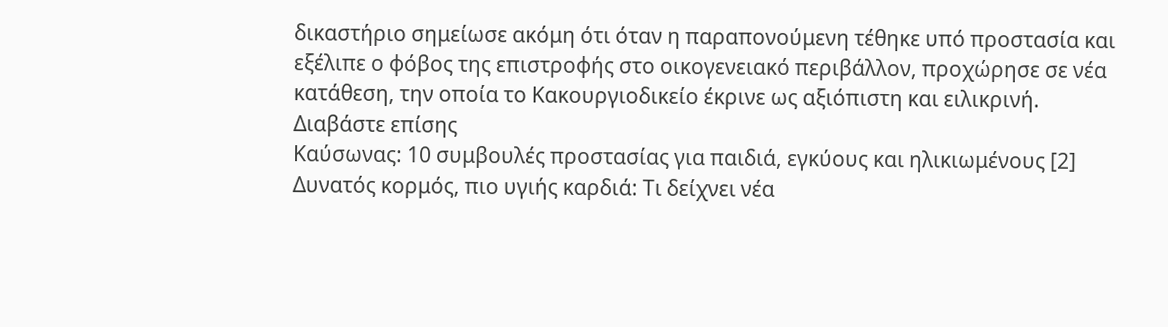δικαστήριο σημείωσε ακόμη ότι όταν η παραπονούμενη τέθηκε υπό προστασία και εξέλιπε ο φόβος της επιστροφής στο οικογενειακό περιβάλλον, προχώρησε σε νέα κατάθεση, την οποία το Κακουργιοδικείο έκρινε ως αξιόπιστη και ειλικρινή.
Διαβάστε επίσης
Καύσωνας: 10 συμβουλές προστασίας για παιδιά, εγκύους και ηλικιωμένους [2]
Δυνατός κορμός, πιο υγιής καρδιά: Τι δείχνει νέα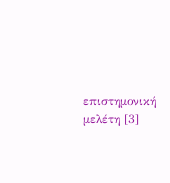επιστημονική μελέτη [3]